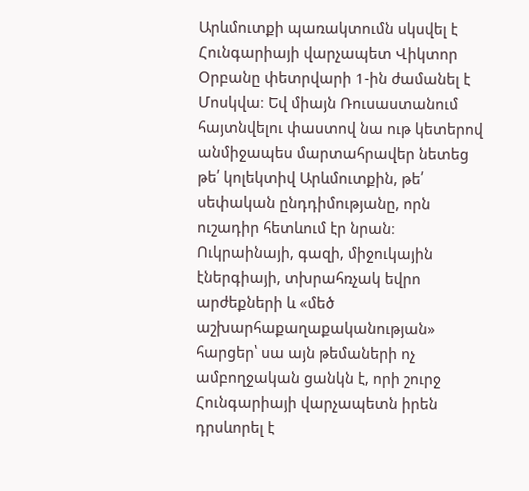Արևմուտքի պառակտումն սկսվել է
Հունգարիայի վարչապետ Վիկտոր Օրբանը փետրվարի 1-ին ժամանել է Մոսկվա։ Եվ միայն Ռուսաստանում հայտնվելու փաստով նա ութ կետերով անմիջապես մարտահրավեր նետեց թե՛ կոլեկտիվ Արևմուտքին, թե՛ սեփական ընդդիմությանը, որն ուշադիր հետևում էր նրան։ Ուկրաինայի, գազի, միջուկային էներգիայի, տխրահռչակ եվրո արժեքների և «մեծ աշխարհաքաղաքականության» հարցեր՝ սա այն թեմաների ոչ ամբողջական ցանկն է, որի շուրջ Հունգարիայի վարչապետն իրեն դրսևորել է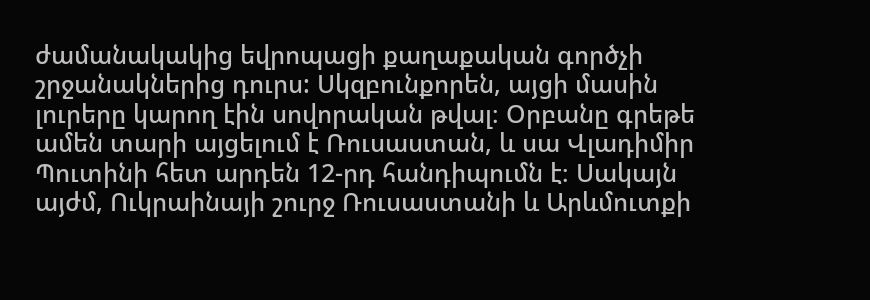ժամանակակից եվրոպացի քաղաքական գործչի շրջանակներից դուրս: Սկզբունքորեն, այցի մասին լուրերը կարող էին սովորական թվալ։ Օրբանը գրեթե ամեն տարի այցելում է Ռուսաստան, և սա Վլադիմիր Պուտինի հետ արդեն 12-րդ հանդիպումն է։ Սակայն այժմ, Ուկրաինայի շուրջ Ռուսաստանի և Արևմուտքի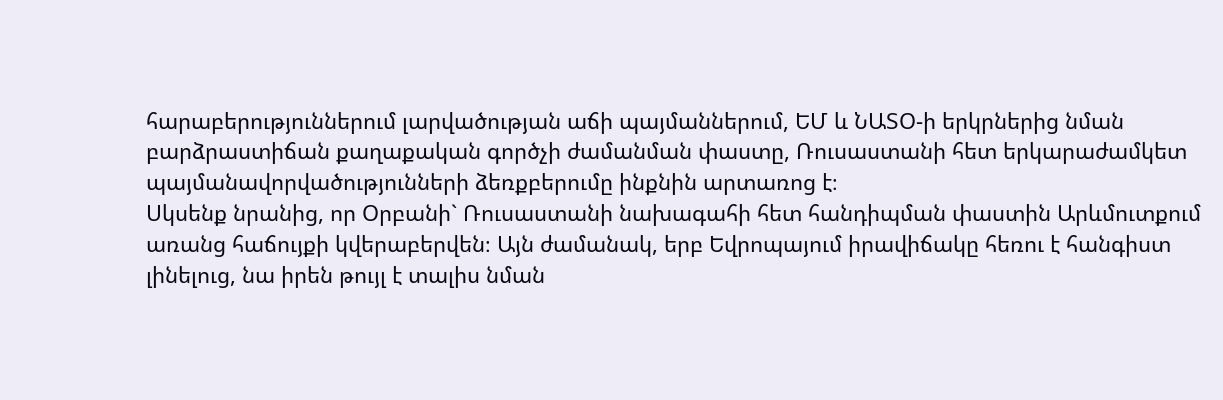հարաբերություններում լարվածության աճի պայմաններում, ԵՄ և ՆԱՏՕ-ի երկրներից նման բարձրաստիճան քաղաքական գործչի ժամանման փաստը, Ռուսաստանի հետ երկարաժամկետ պայմանավորվածությունների ձեռքբերումը ինքնին արտառոց է։
Սկսենք նրանից, որ Օրբանի` Ռուսաստանի նախագահի հետ հանդիպման փաստին Արևմուտքում առանց հաճույքի կվերաբերվեն։ Այն ժամանակ, երբ Եվրոպայում իրավիճակը հեռու է հանգիստ լինելուց, նա իրեն թույլ է տալիս նման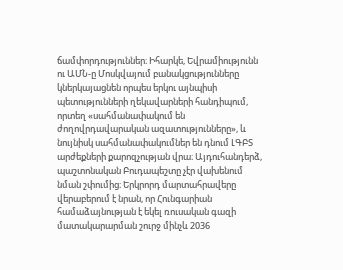ճամփորդություններ։ Իհարկե, Եվրամիությունն ու ԱՄՆ-ը Մոսկվայում բանակցությունները կներկայացնեն որպես երկու այնպիսի պետությունների ղեկավարների հանդիպում, որտեղ «սահմանափակում են ժողովրդավարական ազատությունները», և նույնիսկ սահմանափակումներ են դնում ԼԳԲՏ արժեքների քարոզչության վրա։ Այդուհանդերձ, պաշտոնական Բուդապեշտը չէր վախենում նման շփումից։ Երկրորդ մարտահրավերը վերաբերում է նրան, որ Հունգարիան համաձայնության է եկել ռուսական գազի մատակարարման շուրջ մինչև 2036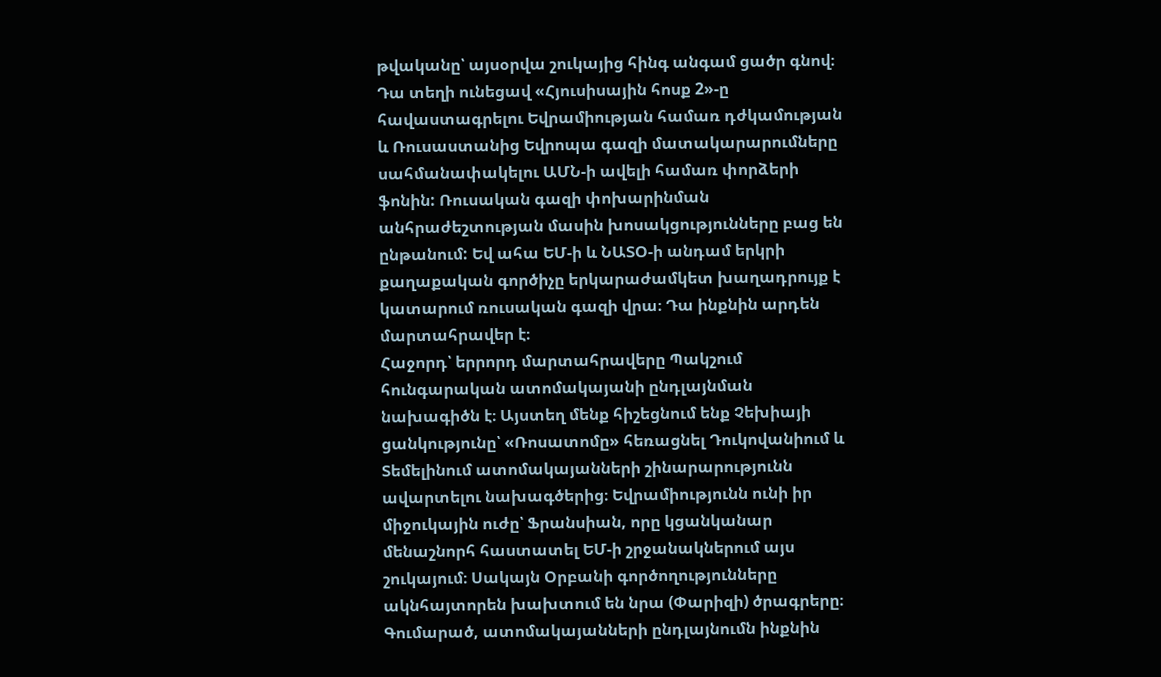թվականը՝ այսօրվա շուկայից հինգ անգամ ցածր գնով։ Դա տեղի ունեցավ «Հյուսիսային հոսք 2»-ը հավաստագրելու Եվրամիության համառ դժկամության և Ռուսաստանից Եվրոպա գազի մատակարարումները սահմանափակելու ԱՄՆ-ի ավելի համառ փորձերի ֆոնին: Ռուսական գազի փոխարինման անհրաժեշտության մասին խոսակցությունները բաց են ընթանում: Եվ ահա ԵՄ-ի և ՆԱՏՕ-ի անդամ երկրի քաղաքական գործիչը երկարաժամկետ խաղադրույք է կատարում ռուսական գազի վրա։ Դա ինքնին արդեն մարտահրավեր է։
Հաջորդ՝ երրորդ մարտահրավերը Պակշում հունգարական ատոմակայանի ընդլայնման նախագիծն է։ Այստեղ մենք հիշեցնում ենք Չեխիայի ցանկությունը՝ «Ռոսատոմը» հեռացնել Դուկովանիում և Տեմելինում ատոմակայանների շինարարությունն ավարտելու նախագծերից։ Եվրամիությունն ունի իր միջուկային ուժը՝ Ֆրանսիան, որը կցանկանար մենաշնորհ հաստատել ԵՄ-ի շրջանակներում այս շուկայում։ Սակայն Օրբանի գործողությունները ակնհայտորեն խախտում են նրա (Փարիզի) ծրագրերը։ Գումարած, ատոմակայանների ընդլայնումն ինքնին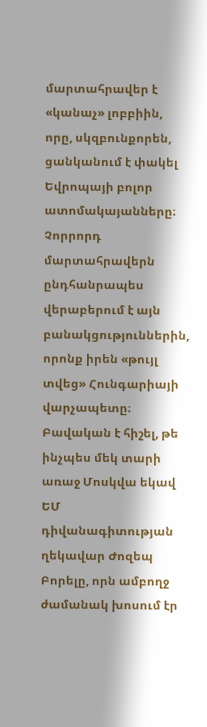մարտահրավեր է «կանաչ» լոբբիին, որը, սկզբունքորեն, ցանկանում է փակել Եվրոպայի բոլոր ատոմակայանները։ Չորրորդ մարտահրավերն ընդհանրապես վերաբերում է այն բանակցություններին, որոնք իրեն «թույլ տվեց» Հունգարիայի վարչապետը։ Բավական է հիշել, թե ինչպես մեկ տարի առաջ Մոսկվա եկավ ԵՄ դիվանագիտության ղեկավար Ժոզեպ Բորելը, որն ամբողջ ժամանակ խոսում էր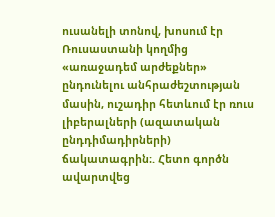ուսանելի տոնով, խոսում էր Ռուսաստանի կողմից «առաջադեմ արժեքներ» ընդունելու անհրաժեշտության մասին, ուշադիր հետևում էր ռուս լիբերալների (ազատական ընդդիմադիրների) ճակատագրին։. Հետո գործն ավարտվեց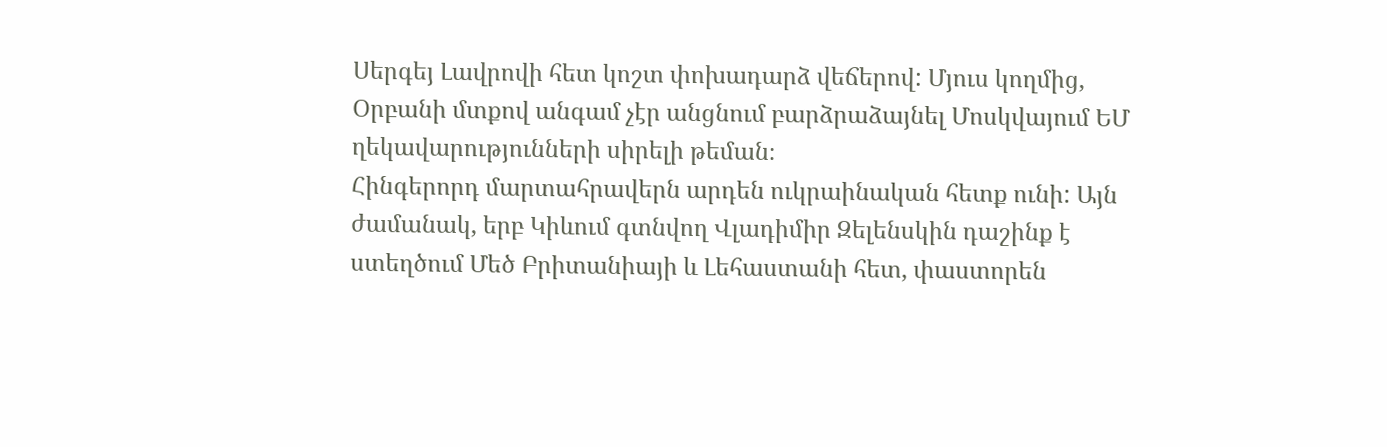Սերգեյ Լավրովի հետ կոշտ փոխադարձ վեճերով: Մյուս կողմից, Օրբանի մտքով անգամ չէր անցնում բարձրաձայնել Մոսկվայում ԵՄ ղեկավարությունների սիրելի թեման։
Հինգերորդ մարտահրավերն արդեն ուկրաինական հետք ունի: Այն ժամանակ, երբ Կիևում գտնվող Վլադիմիր Զելենսկին դաշինք է ստեղծում Մեծ Բրիտանիայի և Լեհաստանի հետ, փաստորեն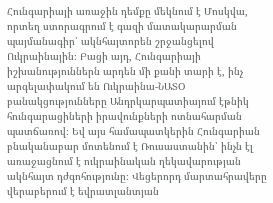Հունգարիայի առաջին դեմքը մեկնում է Մոսկվա, որտեղ ստորագրում է գազի մատակարարման պայմանագիր՝ ակնհայտորեն շրջանցելով Ուկրաինային։ Բացի այդ, Հունգարիայի իշխանություններն արդեն մի քանի տարի է, ինչ արգելափակում են Ուկրաինա-ՆԱՏՕ բանակցությունները Անդրկարպատիայում էթնիկ հունգարացիների իրավունքների ոտնահարման պատճառով։ Եվ այս համապատկերին Հունգարիան բնականաբար մոտենում է Ռուսաստանին՝ ինչն էլ առաջացնում է ուկրաինական ղեկավարության ակնհայտ դժգոհությունը։ Վեցերորդ մարտահրավերը վերաբերում է եվրատլանտյան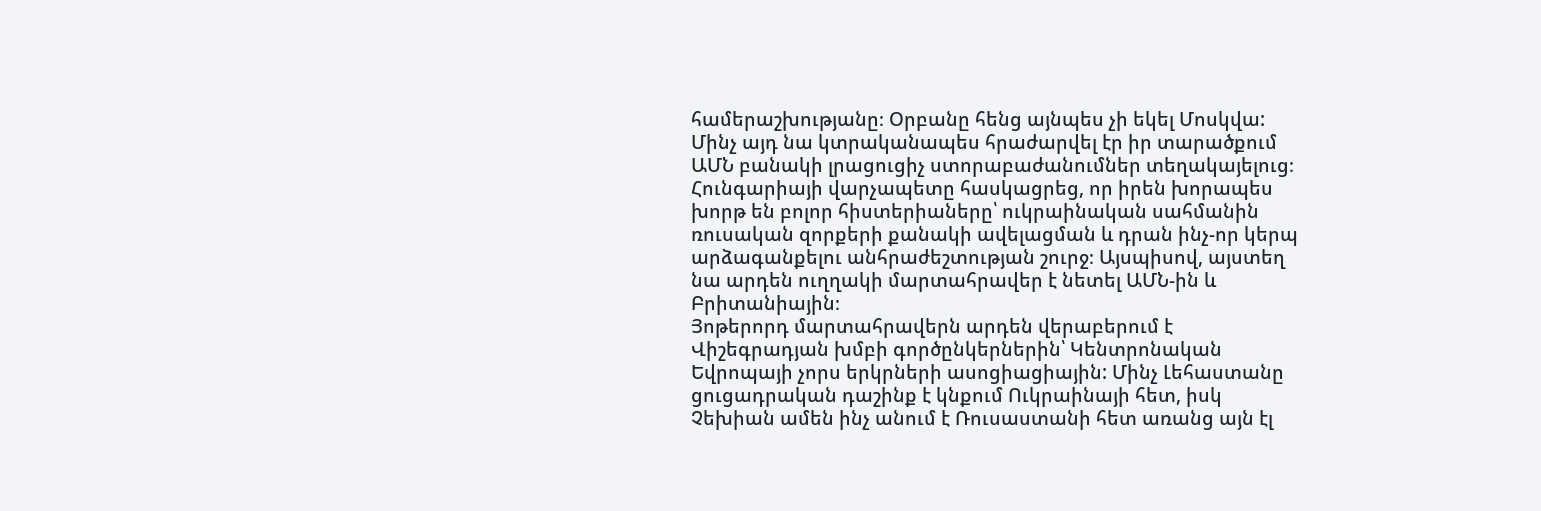համերաշխությանը։ Օրբանը հենց այնպես չի եկել Մոսկվա: Մինչ այդ նա կտրականապես հրաժարվել էր իր տարածքում ԱՄՆ բանակի լրացուցիչ ստորաբաժանումներ տեղակայելուց։ Հունգարիայի վարչապետը հասկացրեց, որ իրեն խորապես խորթ են բոլոր հիստերիաները՝ ուկրաինական սահմանին ռուսական զորքերի քանակի ավելացման և դրան ինչ-որ կերպ արձագանքելու անհրաժեշտության շուրջ։ Այսպիսով, այստեղ նա արդեն ուղղակի մարտահրավեր է նետել ԱՄՆ-ին և Բրիտանիային։
Յոթերորդ մարտահրավերն արդեն վերաբերում է Վիշեգրադյան խմբի գործընկերներին՝ Կենտրոնական Եվրոպայի չորս երկրների ասոցիացիային: Մինչ Լեհաստանը ցուցադրական դաշինք է կնքում Ուկրաինայի հետ, իսկ Չեխիան ամեն ինչ անում է Ռուսաստանի հետ առանց այն էլ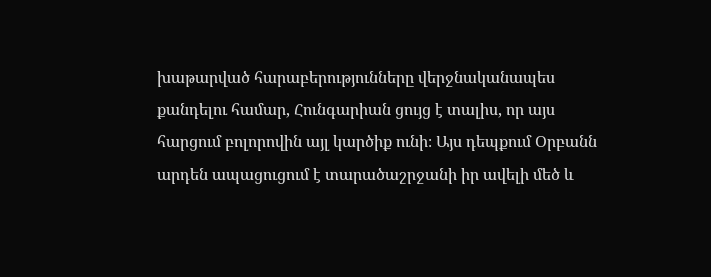խաթարված հարաբերությունները վերջնականապես քանդելու համար, Հունգարիան ցույց է տալիս, որ այս հարցում բոլորովին այլ կարծիք ունի։ Այս դեպքում Օրբանն արդեն ապացուցում է տարածաշրջանի իր ավելի մեծ և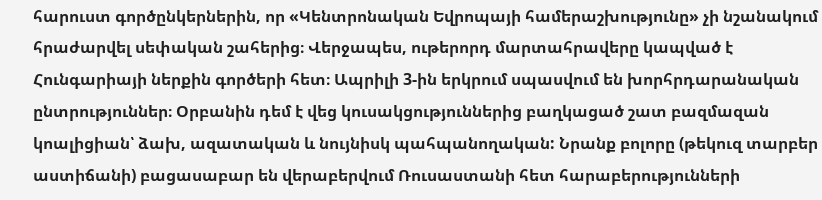հարուստ գործընկերներին, որ «Կենտրոնական Եվրոպայի համերաշխությունը» չի նշանակում հրաժարվել սեփական շահերից։ Վերջապես, ութերորդ մարտահրավերը կապված է Հունգարիայի ներքին գործերի հետ։ Ապրիլի 3-ին երկրում սպասվում են խորհրդարանական ընտրություններ։ Օրբանին դեմ է վեց կուսակցություններից բաղկացած շատ բազմազան կոալիցիան՝ ձախ, ազատական և նույնիսկ պահպանողական: Նրանք բոլորը (թեկուզ տարբեր աստիճանի) բացասաբար են վերաբերվում Ռուսաստանի հետ հարաբերությունների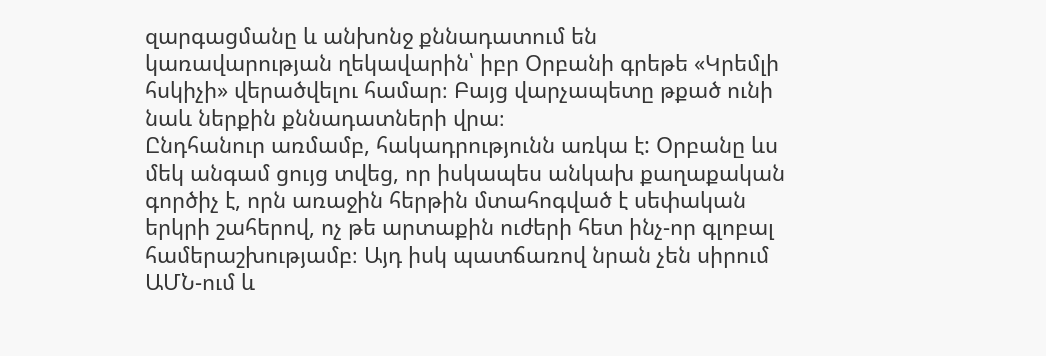զարգացմանը և անխոնջ քննադատում են կառավարության ղեկավարին՝ իբր Օրբանի գրեթե «Կրեմլի հսկիչի» վերածվելու համար։ Բայց վարչապետը թքած ունի նաև ներքին քննադատների վրա։
Ընդհանուր առմամբ, հակադրությունն առկա է: Օրբանը ևս մեկ անգամ ցույց տվեց, որ իսկապես անկախ քաղաքական գործիչ է, որն առաջին հերթին մտահոգված է սեփական երկրի շահերով, ոչ թե արտաքին ուժերի հետ ինչ-որ գլոբալ համերաշխությամբ։ Այդ իսկ պատճառով նրան չեն սիրում ԱՄՆ-ում և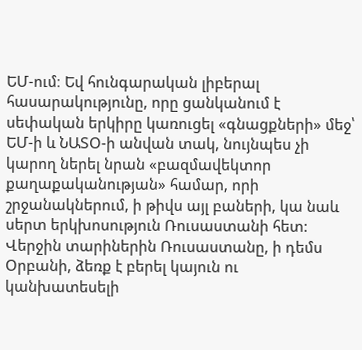ԵՄ-ում։ Եվ հունգարական լիբերալ հասարակությունը, որը ցանկանում է սեփական երկիրը կառուցել «գնացքների» մեջ՝ ԵՄ-ի և ՆԱՏՕ-ի անվան տակ, նույնպես չի կարող ներել նրան «բազմավեկտոր քաղաքականության» համար, որի շրջանակներում, ի թիվս այլ բաների, կա նաև սերտ երկխոսություն Ռուսաստանի հետ: Վերջին տարիներին Ռուսաստանը, ի դեմս Օրբանի, ձեռք է բերել կայուն ու կանխատեսելի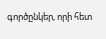գործընկեր, որի հետ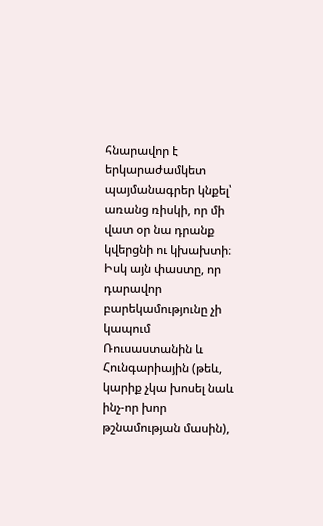հնարավոր է երկարաժամկետ պայմանագրեր կնքել՝ առանց ռիսկի, որ մի վատ օր նա դրանք կվերցնի ու կխախտի։ Իսկ այն փաստը, որ դարավոր բարեկամությունը չի կապում Ռուսաստանին և Հունգարիային (թեև, կարիք չկա խոսել նաև ինչ-որ խոր թշնամության մասին),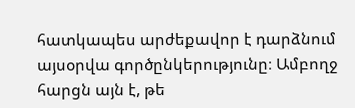հատկապես արժեքավոր է դարձնում այսօրվա գործընկերությունը։ Ամբողջ հարցն այն է, թե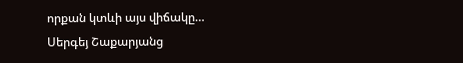որքան կտևի այս վիճակը…
Սերգեյ Շաքարյանց